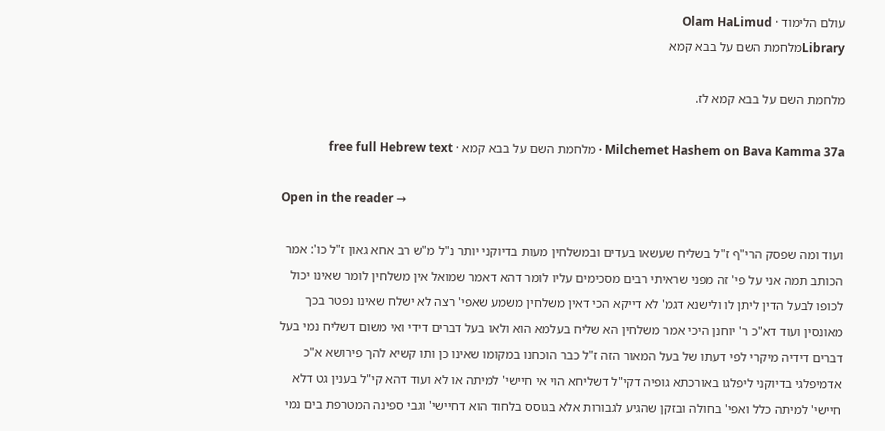עולם הלימוד · Olam HaLimud
Libraryמלחמת השם על בבא קמא

מלחמת השם על בבא קמא לז.

Milchemet Hashem on Bava Kamma 37a · מלחמת השם על בבא קמא · free full Hebrew text

Open in the reader →

ועוד ומה שפסק הרי"ף ז"ל בשליח שעשאו בעדים ובמשלחין מעות בדיוקני יותר נ"ל מ"ש רב אחא גאון ז"ל כו': אמר הכותב תמה אני על פי' זה מפני שראיתי רבים מסכימים עליו לומר דהא דאמר שמואל אין משלחין לומר שאינו יכול לכופו לבעל הדין ליתן לו ולישנא דגמ' לא דייקא הכי דאין משלחין משמע שאפי' רצה לא ישלח שאינו נפטר בכך מאונסין ועוד דא"כ ר' יוחנן היכי אמר משלחין הא שליח בעלמא הוא ולאו בעל דברים דידי ואי משום דשליח נמי בעל דברים דידיה מיקרי לפי דעתו של בעל המאור הזה ז"ל כבר הוכחנו במקומו שאינו כן ותו קשיא להך פירושא א"כ אדמיפלגי בדיוקני ליפלגו באורכתא גופיה דקי"ל דשליחא הוי אי חיישי' למיתה או לא ועוד דהא קי"ל בענין גט דלא חיישי' למיתה כלל ואפי' בחולה ובזקן שהגיע לגבורות אלא בגוסס בלחוד הוא דחיישי' וגבי ספינה המטרפת בים נמי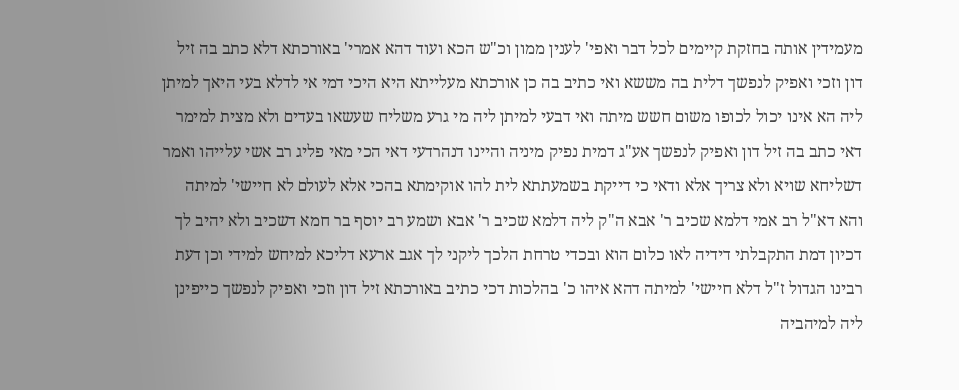מעמידין אותה בחזקת קיימים לכל דבר ואפי' לענין ממון וכ"ש הכא ועוד דהא אמרי' באורכתא דלא כתב בה זיל דון וזכי ואפיק לנפשך דלית בה מששא ואי כתיב בה כן אורכתא מעלייתא היא היכי דמי אי לדלא בעי היאך למיתן ליה הא אינו יכול לכופו משום חשש מיתה ואי דבעי למיתן ליה מי גרע משליח שעשאו בעדים ולא מצית למימר דאי כתב בה זיל דון ואפיק לנפשך אע"ג דמית נפיק מיניה והיינו דנהרדעי דאי הכי מאי פליג רב אשי עלייהו ואמר דשליחא שויא ולא צריך אלא ודאי כי דייקת בשמעתתא לית להו אוקימתא בהכי אלא לעולם לא חיישי' למיתה והא דא"ל רב אמי דלמא שכיב ר' אבא ה"ק ליה דלמא שכיב ר' אבא ושמע רב יוסף בר חמא דשכיב ולא יהיב לך דכיון דמת התקבלתי דידיה לאו כלום הוא ובכדי טרחת הלכך ליקני לך אגב ארעא דליכא למיחש למידי וכן דעת רבינו הגדול ז"ל דלא חיישי' למיתה דהא איהו כ' בהלכות דכי כתיב באורכתא זיל דון וזכי ואפיק לנפשך כייפינן ליה למיהביה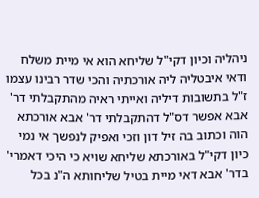ניהליה וכיון דקי"ל שליחא הוא אי מיית משלח ודאי איבטליה ליה אורכתיה והכי שדר רבינו עצמו ז"ל בתשובות דיליה ואייתי ראיה מהתקבלתי דר' אבא אפשר דס"ל דהתקבלתי דר' אבא אורכתא הוה וכתוב בה זיל דון וזכי ואפיק לנפשך אי נמי כיון דקי"ל באורכתא שליחא שויא כי היכי דאמרי' בדר' אבא דאי מיית בטיל שליחותא ה"נ בכל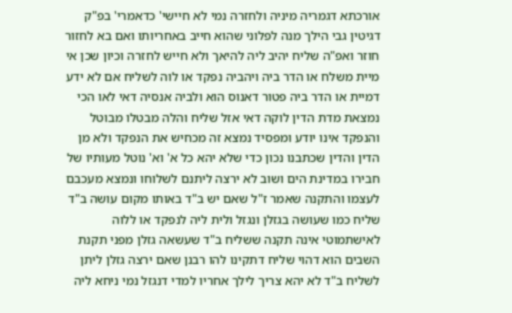אורכתא דגמריה מיניה ולחזרה נמי לא חיישי' כדאמרי' בפ"ק דגיטין גבי הילך מנה לפלוני שהוא חייב באחריותו ואם בא לחזור חוזר ואפ"ה שליח יהיב ליה להיאך ולא חייש לחזרה וכיון שכן אי מיית משלח או הדר ביה ויהביה נפקד או לוה לשליח אם לא ידע דמיית או הדר ביה פטור דאנוס הוא ולביה אנסיה דאי לאו הכי נמצאת מדת הדין לוקה דאי אזל שליח והלה מבטלו מבוטל והנפקד אינו יודע ומפסיד נמצא זה מכחיש את הנפקד ולא מן הדין והדין שכתבנו נכון כדי שלא יהא כל א' וא' נוטל מעותיו של חבירו במדינת הים ושוב לא ירצה ליתנם לשלוחו ונמצא מעכבם לעצמו והתקנה שאמר ז"ל שאם יש ב"ד באותו מקום עושה ב"ד שליח כמו שעושה בגזלן ונגזל ולית ליה לנפקד או ללוה לאישתמוטי אינה תקנה ששליח ב"ד שעשאה גזלן מפני תקנת השבים הוא דהוי שליח דתקינו להו רבנן שאם ירצה גזלן ליתן לשליח ב"ד לא יהא צריך לילך אחריו למדי דנגזל נמי ניחא ליה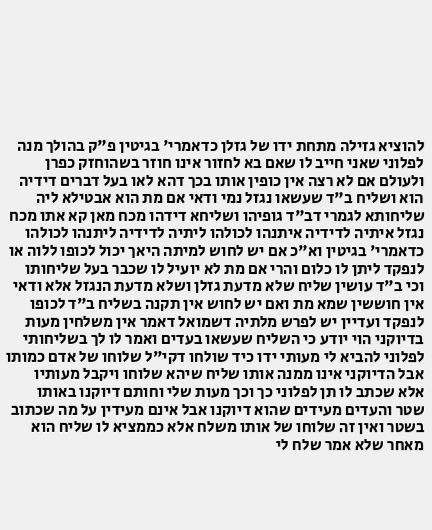להוציא גזילה מתחת ידו של גזלן כדאמרי' בגיטין פ"ק בהולך מנה לפלוני שאני חייב לו שאם בא לחזור אינו חוזר בשהוחזק כפרן ולעולם אם לא רצה אין כופין אותו בכך דהא לאו בעל דברים דידיה הוא ושליח ב"ד שעשאו נגזל נמי ודאי אם מת הוא אבטילא ליה שליחותא לגמרי דב"ד גופיהו ושליחא דידהו מכח מאן קא אתו מכח נגזל איתיה לדידיה איתנהו לכולהו ליתיה לדידיה ליתנהו לכולהו כדאמרי' בגיטין וא"כ אם יש לחוש למיתה היאך יכול לכופו ללוה או לנפקד ליתן לו כלום והרי אם מת לא יועיל לו שכבר בעל שליחותו וכי ב"ד עושין שליח שלא מדעת גזלן ושלא מדעת הנגזל אלא ודאי אין חוששין שמא מת ואם יש לחוש אין תקנה בשליח ב"ד לכופו לנפקד ועדיין יש לפרש מלתיה דשמואל דאמר אין משלחין מעות בדיוקני הוי יודע כי השליח שעשאו בעדים ואמר לו לך בשליחותי לפלוני להביא לי מעותי ידו כיד שולחו דקי"ל שלוחו של אדם כמותו אבל הדיוקני אינו ממנה אותו שליח שיהא שלוחו ויקבל מעותיו אלא שכתב לו תן לפלוני כך וכך מעות שלי וחותם דיוקנו באותו שטר והעדים מעידים שהוא דיוקנו אבל אינם מעידין על מה שכתוב בשטר ואין זה שלוחו של אותו משלח אלא כממציא לו שליח הוא מאחר שלא אמר שלח לי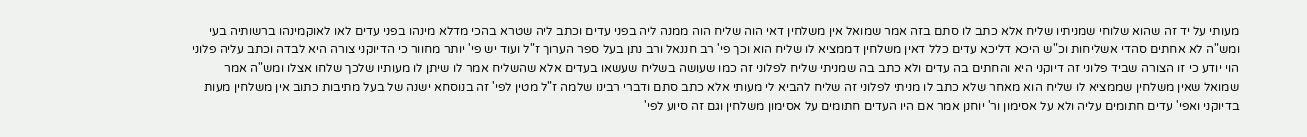מעותי על יד זה שהוא שלוחי שמניתיו שליח אלא כתב לו סתם בזה אמר שמואל אין משלחין דאי הוה שליח הוה ממנה ליה בפני עדים וכתב ליה שטרא בהכי מדלא מינהו בפני עדים לאו לאוקמינהו ברשותיה בעי ומש"ה לא אחתים סהדי אשליחות וכ"ש היכא דליכא עדים כלל דאין משלחין דממציא לו שליח הוא וכך פי' רב חננאל ורב נתן בעל ספר הערוך ז"ל ועוד יש פי' יותר מחוור כי הדיוקני צורה היא לבדה וכתב עליה פלוני הוי יודע כי זו הצורה שביד פלוני זה דיוקני היא והחתים בה עדים ולא כתב בה שמניתי שליח לפלוני זה כמו שעושה בשליח שעשאו בעדים אלא שהשליח אמר לו שיתן לו מעותיו שלכך שלחו אצלו ומש"ה אמר שמואל שאין משלחין שממציא לו שליח הוא מאחר שלא כתב לו מניתי לפלוני זה שליח להביא לי מעותי אלא כתב סתם ודברי רבינו שלמה ז"ל מטין לפי' זה בנוסחא ישנה של בעל מתיבות כתוב אין משלחין מעות בדיוקני ואפי' עדים חתומים עליה ולא על אסימון ור' יוחנן אמר אם היו העדים חתומים על אסימון משלחין וגם זה סיוע לפי'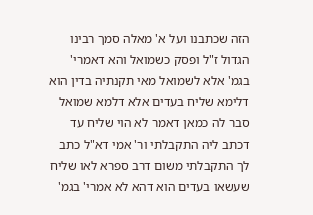הזה שכתבנו ועל א' מאלה סמך רבינו הגדול ז"ל ופסק כשמואל והא דאמרי' בגמ' אלא לשמואל מאי תקנתיה בדין הוא דלימא שליח בעדים אלא דלמא שמואל סבר לה כמאן דאמר לא הוי שליח עד דכתב ליה התקבלתי ור' אמי דא"ל כתב לך התקבלתי משום דרב ספרא לאו שליח שעשאו בעדים הוא דהא לא אמרי' בגמ'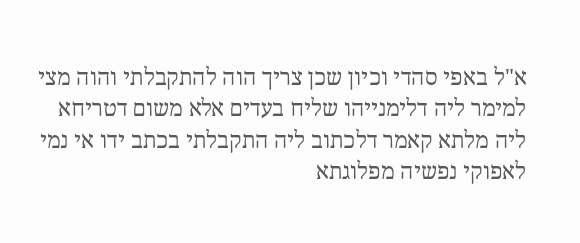א"ל באפי סהדי וכיון שכן צריך הוה להתקבלתי והוה מצי למימר ליה דלימנייהו שליח בעדים אלא משום דטריחא ליה מלתא קאמר דלכתוב ליה התקבלתי בכתב ידו אי נמי לאפוקי נפשיה מפלוגתא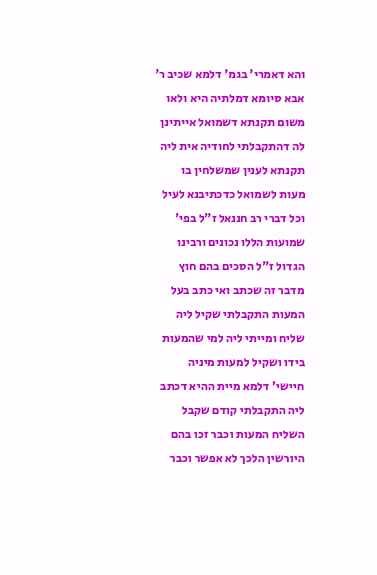והא דאמרי' בגמ' דלמא שכיב ר' אבא סיומא דמלתיה היא ולאו משום תקנתא דשמואל אייתינן לה דהתקבלתי לחודיה אית ליה תקנתא לענין שמשלחין בו מעות לשמואל כדכתיבנא לעיל וכל דברי רב חננאל ז"ל בפי' שמועות הללו נכונים ורבינו הגדול ז"ל הסכים בהם חוץ מדבר זה שכתב ואי כתב בעל המעות התקבלתי שקיל ליה שליח ומייתי ליה למי שהמעות בידו ושקיל למעות מיניה חיישי' דלמא מיית ההיא דכתב ליה התקבלתי קודם שקבל השליח המעות וכבר זכו בהם היורשין הלכך לא אפשר וכבר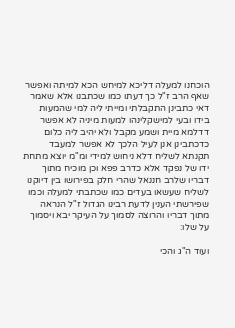הוכחנו למעלה דליכא למיחש הכא למיתה ואפשר שאף הרב ז"ל כך דעתו כמו שכתבנו אלא שאמר דאי כתבינן התקבלתי ומייתי ליה למי שהמעות בידו ובעי למישקלינהו למעות מיניה לא אפשר דדלמא מיית ושמע מקבל ולא יהיב ליה כלום כדכתבינן אנן לעיל הלכך לא אפשר למעבד תקנתא לשליח דלא ניחוש למידי ומ"מ יוצא מתחת ידו של נפקד אלא כדרב פפא וכן מוכיח מתוך דבריו שלרב חננאל שהרי חלק בפירושו בין דיוקנו לשליח שעשאו בעדים כמו שכתבתי למעלה וכמו שפירשתי הענין לדעת רבינו הגדול ז"ל הנראה מתוך דבריו והרוצה לסמוך על העיקר יבא ויסמוך על שלו:

ועוד ה"ג והכי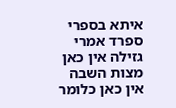איתא בספרי ספרד אמרי גזילה אין כאן מצות השבה אין כאן כלומר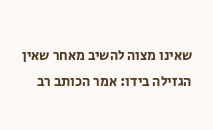שאינו מצוה להשיב מאחר שאין הגזילה בידו: אמר הכותב רב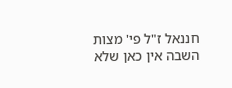חננאל ז"ל פי' מצות השבה אין כאן שלא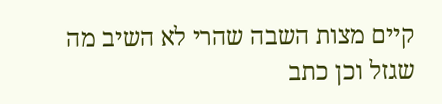קיים מצות השבה שהרי לא השיב מה שגזל וכן כתב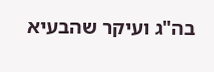בה"ג ועיקר שהבעיא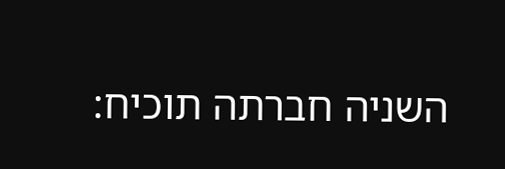השניה חברתה תוכיח: